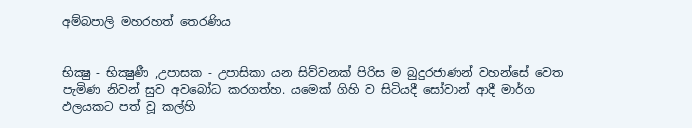අම්බපාලි මහරහත් තෙරණිය


භික්‍ෂු - භික්‍ෂුණී ,උපාසක - උපාසිකා යන සිව්වනක් පිරිස ම බුදුරජාණන් වහන්සේ වෙත පැමිණ නිවන් සුව අවබෝධ කරගත්හ. යමෙක් ගිහි ව සිටියදී සෝවාන් ආදී මාර්ග ඵලයකට පත් වූ කල්හි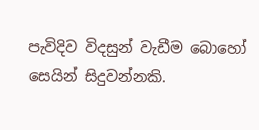පැවිදිව විදසුන් වැඩීම බොහෝ සෙයින් සිදුවන්නකි.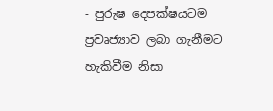- පුරුෂ දෙපක්ෂයටම ප්‍රවෘජ්‍යාව ලබා ගැනීමට හැකිවීම නිසා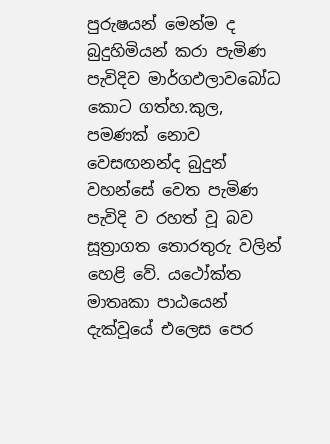පුරුෂයන් මෙන්ම ද බුදුහිමියන් කරා පැමිණ පැවිදිව මාර්ගඵලාවබෝධ කොට ගත්හ.කුල, පමණක් නොව වෙසඟනන්ද බුදුන් වහන්සේ වෙත පැමිණ පැවිදි ව රහත් වූ බව සූත්‍රාගත තොරතුරු වලින් හෙළි වේ. යථෝක්ත මාතෘකා පාඨයෙන් දැක්වූයේ එලෙස පෙර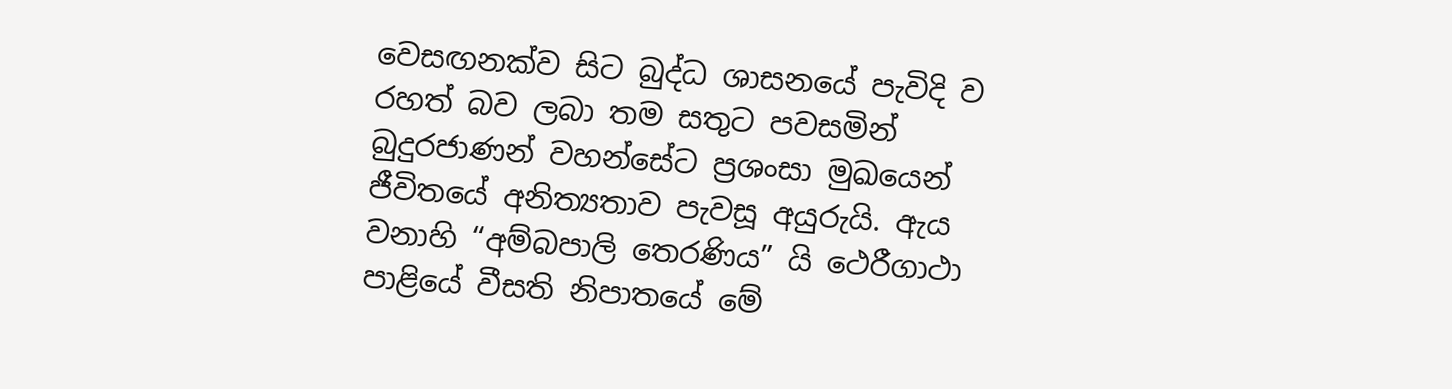වෙසඟනක්ව සිට බුද්ධ ශාසනයේ පැවිදි ව රහත් බව ලබා තම සතුට පවසමින් බුදුරජාණන් වහන්සේට ප්‍රශංසා මුඛයෙන් ජීවිතයේ අනිත්‍යතාව පැවසූ අයුරුයි. ඇය වනාහි “අම්බපාලි තෙරණිය” යි ථෙරීගාථා පාළියේ වීසති නිපාතයේ මේ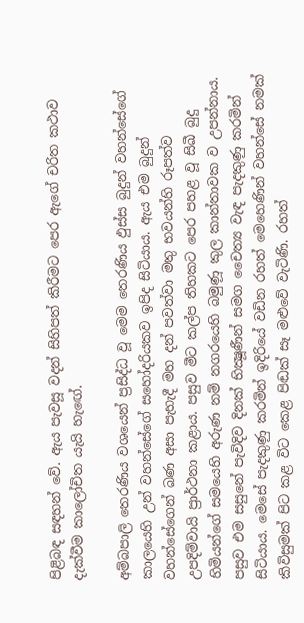පිළිබඳ සඳහන් වේ. ඇය පැවසූ වදන් සිහිපත් කිරීමට පෙර ඇගේ චරිත කථාව දැක්වීම කාලෝචිත යැයි හැඟේ.

අම්බපාලි තෙරණිය වශයෙන් ප්‍රසිද්ධ වූ මෙම තෙරණිය ඵුස්ස බුදුන් වහන්සේගේ කාලයෙහි උන් වහන්සේගේ සහෝදරියකව ඉපිද සිටියාය. ඇය එම බුදුන් වහන්සේගෙන් බණ අසා පැහැදී මහ දන් පවත්වා මතු භවයන්හි රූපත්ව උපදිම්වායි ප්‍රාර්ථනා කළාය. පසුව මීට කල්ප තිහකට පෙර පහළ වූ සිඛී බුදු හිමියන්ගේ සමයෙහි අරුණ නම් නගරයෙහි බමුණූ කුල කාන්තාවක ව උපන්නාය. පසුව එම සසුනේ පැවිදිව දිනක් භික්‍ෂූණීන් සමග චෛත්‍ය වැඳ පැදකුණු කරමින් සිටියාය. මෙසේ පැදකුණු කරමින් ඉදිරියේ වඩින රහත් මෙහෙණින් වහන්සේ නමක් කිවිසුමක් පිට කළ විට කෙළ පිඬක් සෑ මළුවේ වැටිණි. රහත්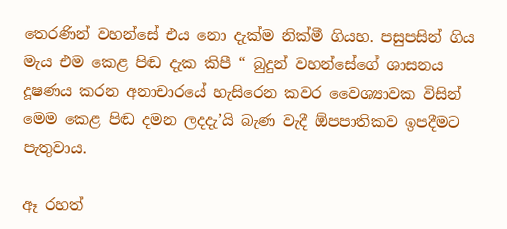තෙරණින් වහන්සේ එය නො දැක්ම නික්මී ගියහ. පසුපසින් ගිය මැය එම කෙළ පිඬ දැක කිපී “ බුදුන් වහන්සේගේ ශාසනය දූෂණය කරන අනාචාරයේ හැසිරෙන කවර වෛශ්‍යාවක විසින් මෙම කෙළ පිඬ දමන ලදදැ’යි බැණ වැදී ඕපපාතිකව ඉපදීමට පැතුවාය.

ඈ රහත්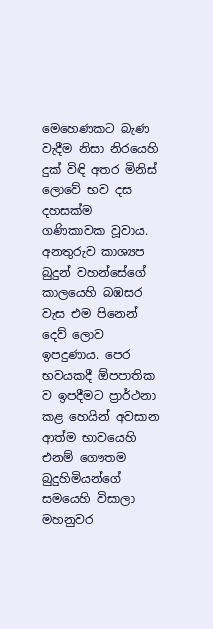මෙහෙණකට බැණ වැදීම නිසා නිරයෙහි දුක් විඳි අතර මිනිස් ලොවේ භව දස දහසක්ම ගණිකාවක වූවාය. අනතුරුව කාශ්‍යප බුදුන් වහන්සේගේ කාලයෙහි බඹසර වැස එම පිනෙන් දෙව් ලොව ඉපදුණාය. පෙර භවයකදී ඕපපාතික ව ඉපදීමට ප්‍රාර්ථනා කළ හෙයින් අවසාන ආත්ම භාවයෙහි එනම් ගෞතම බුදුහිමියන්ගේ සමයෙහි විසාලා මහනුවර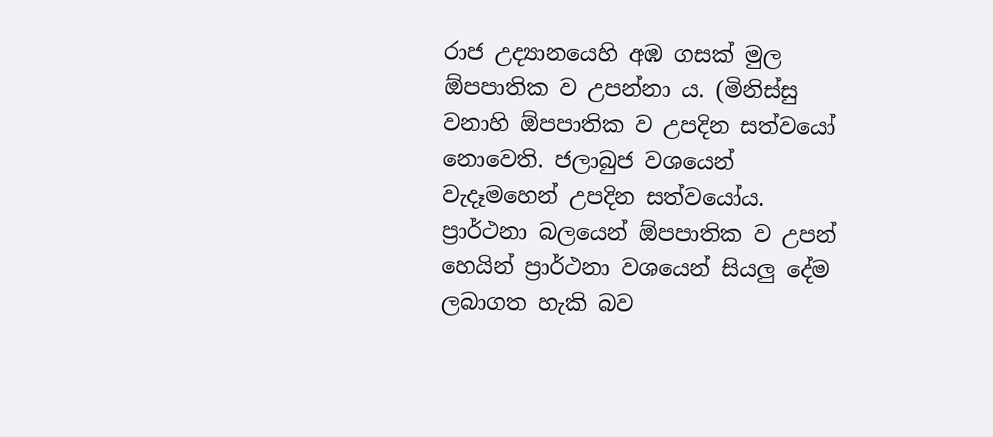රාජ උද්‍යානයෙහි අඹ ගසක් මුල ඕපපාතික ව උපන්නා ය. (මිනිස්සු වනාහි ඕපපාතික ව උපදින සත්වයෝ නොවෙති. ජලාබුජ වශයෙන් වැදෑමහෙන් උපදින සත්වයෝය. ප්‍රාර්ථනා බලයෙන් ඕපපාතික ව උපන් හෙයින් ප්‍රාර්ථනා වශයෙන් සියලු දේම ලබාගත හැකි බව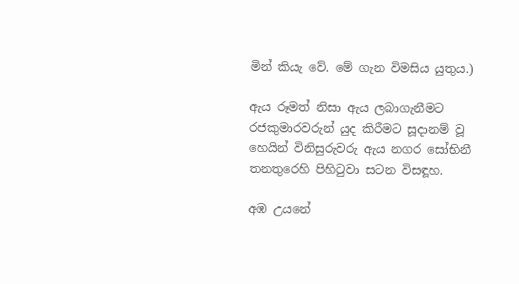මින් කියැ වේ. මේ ගැන විමසිය යුතුය.)

ඇය රූමත් නිසා ඇය ලබාගැනීමට රජකුමාරවරුන් යුද කිරීමට සූදානම් වූ හෙයින් විනිසුරුවරු ඇය නගර සෝභිනී තනතුරෙහි පිහිටුවා සටන විසඳූහ.

අඹ උයනේ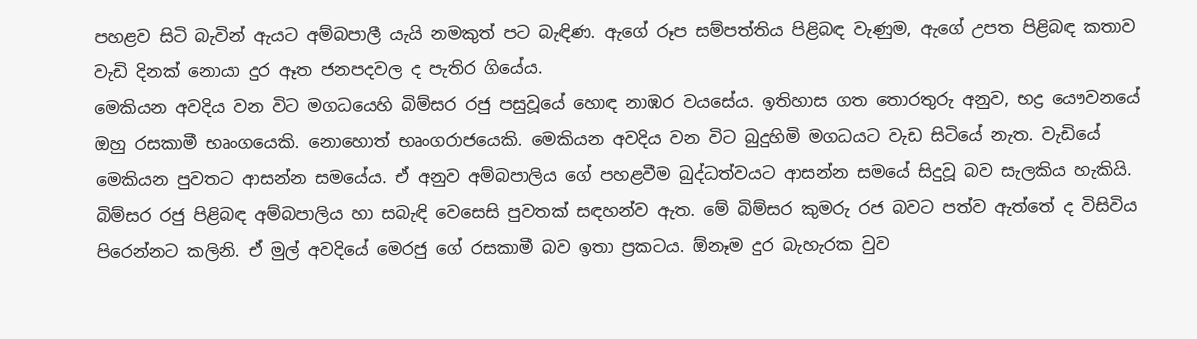පහළව සිටි බැවින් ඇයට අම්බපාලී යැයි නමකුත් පට බැඳිණ. ඇගේ රූප සම්පත්තිය පිළිබඳ වැණුම, ඇගේ උපත පිළිබඳ කතාව වැඩි දිනක් නොයා දුර ඈත ජනපදවල ද පැතිර ගියේය.
මෙකියන අවදිය වන විට මගධයෙහි බිම්සර රජු පසුවූයේ හොඳ නාඹර වයසේය. ඉතිහාස ගත තොරතුරු අනුව, භද්‍ර යෞවනයේ ඔහු රසකාමී භෘංගයෙකි. නොහොත් භෘංගරාජයෙකි. මෙකියන අවදිය වන විට බුදුහිමි මගධයට වැඩ සිටියේ නැත. වැඩියේ මෙකියන පුවතට ආසන්න සමයේය. ඒ අනුව අම්බපාලිය ගේ පහළවීම බුද්ධත්වයට ආසන්න සමයේ සිදුවූ බව සැලකිය හැකියි.
බිම්සර රජු පිළිබඳ අම්බපාලිය හා සබැඳි වෙසෙසි පුවතක් සඳහන්ව ඇත. මේ බිම්සර කුමරු රජ බවට පත්ව ඇත්තේ ද විසිවිය පිරෙන්නට කලිනි. ඒ මුල් අවදියේ මෙරජු ගේ රසකාමී බව ඉතා ප්‍රකටය. ඕනෑම දුර බැහැරක වුව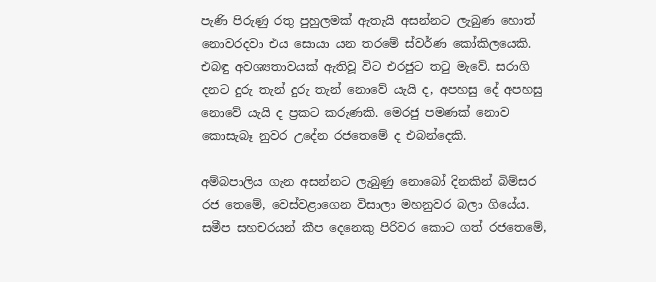පැණි පිරුණු රතු පුහුලමක් ඇතැයි අසන්නට ලැබුණ හොත් නොවරදවා එය සොයා යන තරමේ ස්වර්ණ කෝකිලයෙකි. එබඳු අවශ්‍යතාවයක් ඇතිවූ විට එරජුට තටු මැවේ. සරාගි දනට දුරු තැන් දුරු තැන් නොවේ යැයි ද, අපහසු දේ අපහසු නොවේ යැයි ද ප්‍රකට කරුණකි. මෙරජු පමණක් නොව කොසැබෑ නුවර උදේන රජතෙමේ ද එබන්දෙකි.

අම්බපාලිය ගැන අසන්නට ලැබුණු නොබෝ දිනකින් බිම්සර රජ තෙමේ, වෙස්වළාගෙන විසාලා මහනුවර බලා ගියේය. සමීප සහචරයන් කීප දෙනෙකු පිරිවර කොට ගත් රජතෙමේ,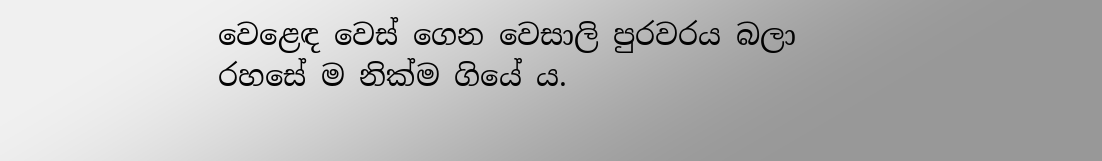වෙළෙඳ වෙස් ගෙන වෙසාලි පුරවරය බලා රහසේ ම නික්ම ගියේ ය.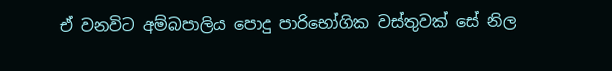ඒ වනවිට අම්බපාලිය පොදු පාරිභෝගික වස්තුවක් සේ නිල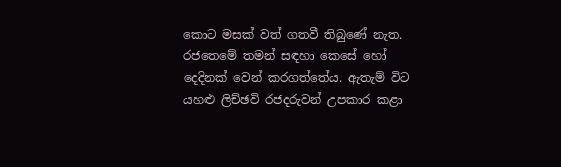කොට මසක් වත් ගතවී තිබුණේ නැත. රජතෙමේ තමන් සඳහා කෙසේ හෝ දෙදිනක් වෙන් කරගත්තේය. ඇතැම් විට යහළු ලිච්ඡවි රජදරුවන් උපකාර කළා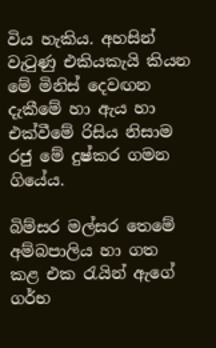විය හැකිය. අහසින් වැටුණු එකියකැයි කියන මේ මිනිස් දෙවඟන දැකීමේ හා ඇය හා එක්වීමේ රිසිය නිසාම රජු මේ දුෂ්කර ගමන ගියේය.

බිම්සර මල්සර තෙමේ අම්බපාලිය හා ගත කළ එක රැයින් ඇගේ ගර්භ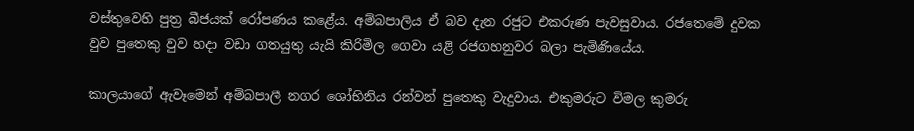වස්තුවෙහි පුත්‍ර බීජයක් රෝපණය කළේය. අම්බපාලිය ඒ බව දැන රජුට එකරුණ පැවසුවාය. රජතෙමේ දුවක වුව පුතෙකු වුව හදා වඩා ගතයුතු යැයි කිරිමිල ගෙවා යළි රජගහනුවර බලා පැමිණියේය.

කාලයාගේ ඇවෑමෙන් අම්බපාලී නගර ශෝභිනිය රන්වන් පුතෙකු වැදුවාය. එකුමරුට විමල කුමරු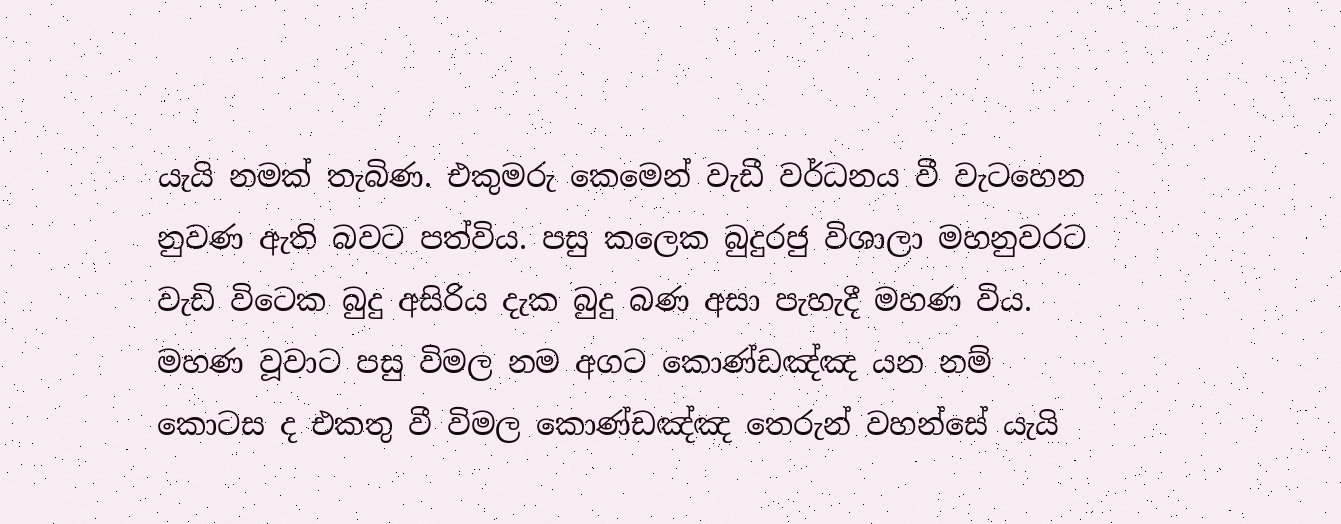යැයි නමක් තැබිණ. එකුමරු කෙමෙන් වැඩී වර්ධනය වී වැටහෙන නුවණ ඇති බවට පත්විය. පසු කලෙක බුදුරජු විශාලා මහනුවරට වැඩි විටෙක බුදු අසිරිය දැක බුදු බණ අසා පැහැදී මහණ විය. මහණ වූවාට පසු විමල නම අගට කොණ්ඩඤ්ඤ යන නම් කොටස ද එකතු වී විමල කොණ්ඩඤ්ඤ තෙරුන් වහන්සේ යැයි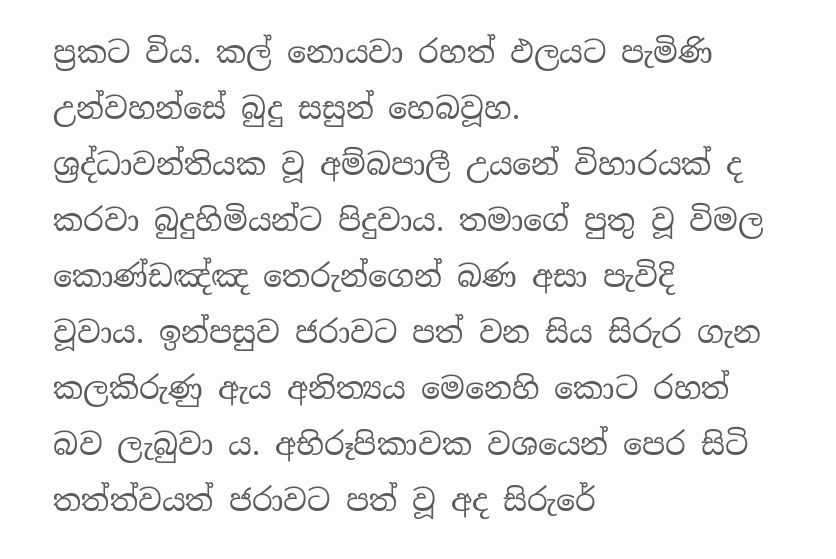ප්‍රකට විය. කල් නොයවා රහත් ඵලයට පැමිණි උන්වහන්සේ බුදු සසුන් හෙබවූහ.
ශ්‍රද්ධාවන්තියක වූ අම්බපාලී උයනේ විහාරයක් ද කරවා බුදුහිමියන්ට පිදුවාය. තමාගේ පුතු වූ විමල කොණ්ඩඤ්ඤ තෙරුන්ගෙන් බණ අසා පැවිදි වූවාය. ඉන්පසුව ජරාවට පත් වන සිය සිරුර ගැන කලකිරුණු ඇය අනිත්‍යය මෙනෙහි කොට රහත් බව ලැබුවා ය. අභිරූපිකාවක වශයෙන් පෙර සිටි තත්ත්වයත් ජරාවට පත් වූ අද සිරුරේ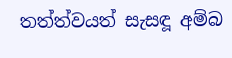තත්ත්වයත් සැසඳූ අම්බ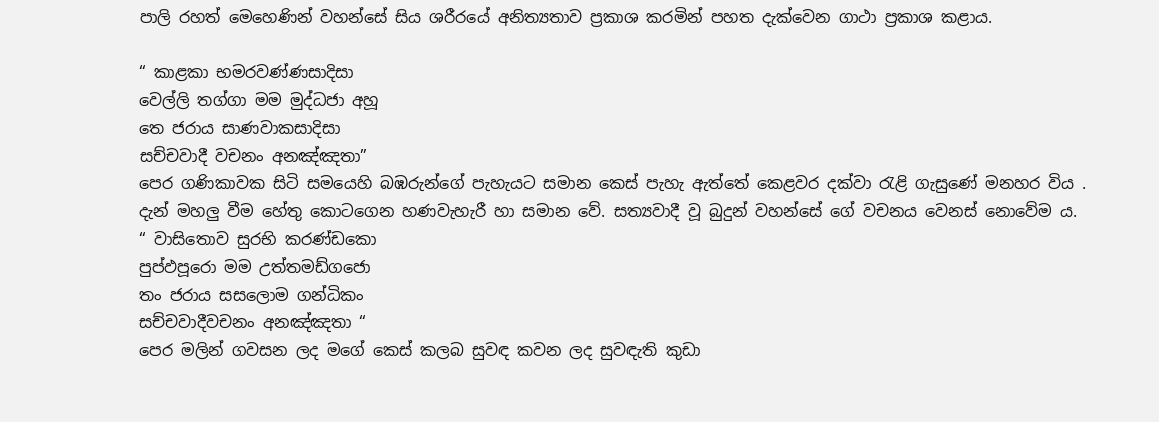පාලි රහත් මෙහෙණින් වහන්සේ සිය ශරීරයේ අනිත්‍යතාව ප්‍රකාශ කරමින් පහත දැක්වෙන ගාථා ප්‍රකාශ කළාය.

“ කාළකා භමරවණ්ණසාදිසා
වෙල්ලි තග්ගා මම මුද්ධජා අහූ
තෙ ජරාය සාණවාකසාදිසා
සච්චවාදී වචනං අනඤ්ඤතා”
පෙර ගණිකාවක සිටි සමයෙහි බඹරුන්ගේ පැහැයට සමාන කෙස් පැහැ ඇත්තේ කෙළවර දක්වා රැළි ගැසුණේ මනහර විය . දැන් මහලු වීම හේතු කොටගෙන හණවැහැරී හා සමාන වේ. සත්‍යවාදී වූ බුදුන් වහන්සේ ගේ වචනය වෙනස් නොවේම ය.
“ වාසිතොව සුරභි කරණ්ඩකො
පුප්ඵපූරො මම උත්තමඩ්ගජො
තං ජරාය සසලොම ගන්ධිකං
සච්චවාදීවචනං අනඤ්ඤතා “
පෙර මලින් ගවසන ලද මගේ කෙස් කලබ සුවඳ කවන ලද සුවඳැති කුඩා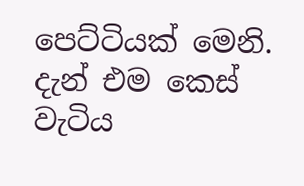පෙට්ටියක් මෙනි. දැන් එම කෙස් වැටිය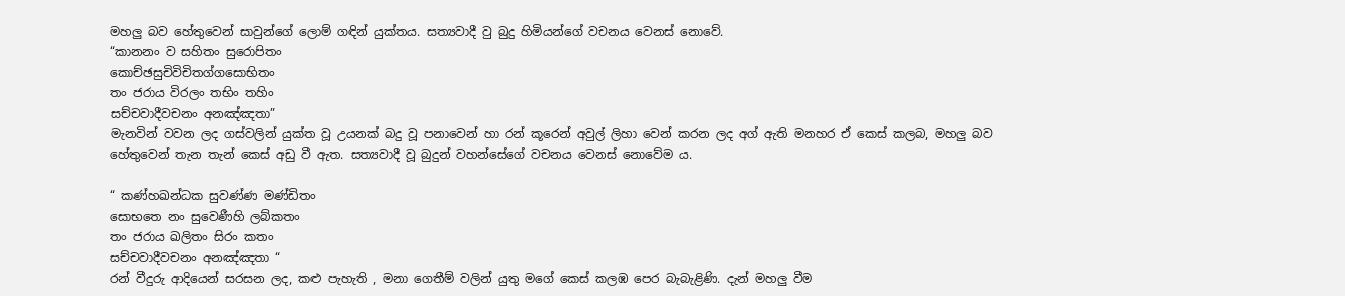මහලු බව හේතුවෙන් සාවුන්ගේ ලොම් ගඳින් යුක්තය. සත්‍යවාදී වු බුදු හිමියන්ගේ වචනය වෙනස් නොවේ.
“කානනං ව සහිතං සුරොපිතං
කොච්ඡසුචිවිචිතග්ගසොභිතං
තං ජරාය විරලං තභිං තහිං
සච්චවාදීවචනං අනඤ්ඤතා”
මැනවින් වවන ලද ගස්වලින් යුක්ත වූ උයනක් බදු වූ පනාවෙන් හා රන් කූරෙන් අවුල් ලිහා වෙන් කරන ලද අග් ඇති මනහර ඒ කෙස් කලබ, මහලු බව හේතුවෙන් තැන තැන් කෙස් අඩු වී ඇත. සත්‍යවාදී වූ බුදුන් වහන්සේගේ වචනය වෙනස් නොවේම ය.

“ කණ්හඛන්ධක සුවණ්ණ මණ්ඩිතං
සොභතෙ නං සුවෙණීහි ලබ්කතං
තං ජරාය ඛලිතං සිරං කතං
සච්චවාදීවචනං අනඤ්ඤතා “
රන් වීදුරු ආදියෙන් සරසන ලද, කළු පැහැති , මනා ගෙතීම් වලින් යුතු මගේ කෙස් කලඹ පෙර බැබැළිණි. දැන් මහලු වීම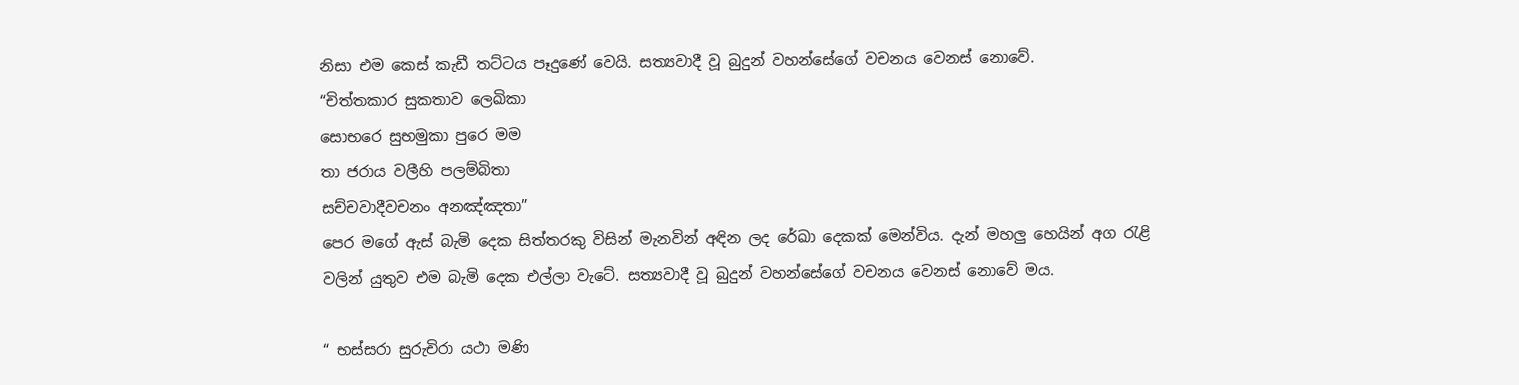නිසා එම කෙස් කැඩී තට්ටය පෑදුණේ වෙයි. සත්‍යවාදී වූ බුදුන් වහන්සේගේ වචනය වෙනස් නොවේ.
“චිත්තකාර සුකතාව ලෙඛිකා
සොභරෙ සුභමුකා පුරෙ මම
තා ජරාය වලීහි පලම්බිතා
සච්චවාදීවචනං අනඤ්ඤතා”
පෙර මගේ ඇස් බැමි දෙක සිත්තරකු විසින් මැනවින් අඳින ලද රේඛා දෙකක් මෙන්විය. දැන් මහලු හෙයින් අග රැළි වලින් යුතුව එම බැමි දෙක එල්ලා වැටේ. සත්‍යවාදී වූ බුදුන් වහන්සේගේ වචනය වෙනස් නොවේ මය.

“ භස්සරා සුරුචිරා යථා මණි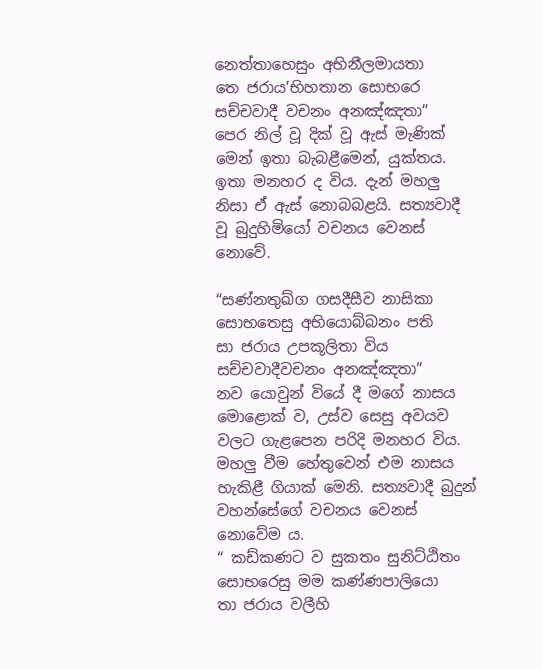නෙත්තාහෙසුං අභිනීලමායතා
තෙ ජරාය’භිහතාන සොභරෙ
සච්චවාදී වචනං අනඤ්ඤතා”
පෙර නිල් වූ දික් වූ ඇස් මැණික් මෙන් ඉතා බැබළීමෙන්, යුක්තය. ඉතා මනහර ද විය. දැන් මහලු නිසා ඒ ඇස් නොබබළයි. සත්‍යවාදී වූ බුදුහිමියෝ වචනය වෙනස් නොවේ.

“සණ්නතුඛ්ග ගසදීසීව නාසිකා
සොභතෙසු අභියොබ්බනං පති
සා ජරාය උපකූලිතා විය
සච්චවාදීවචනං අනඤ්ඤතා”
නව යොවුන් වියේ දී මගේ නාසය මොළොක් ව, උස්ව සෙසු අවයව වලට ගැළපෙන පරිදි මනහර විය.
මහලු වීම හේතුවෙන් එම නාසය හැකිළී ගියාක් මෙනි. සත්‍යවාදී බුදුන් වහන්සේගේ වචනය වෙනස් නොවේම ය.
“ කඩ්කණට ව සුකතං සුනිට්ඨිතං
සොභරෙසු මම කණ්ණපාලියො
තා ජරාය වලීහි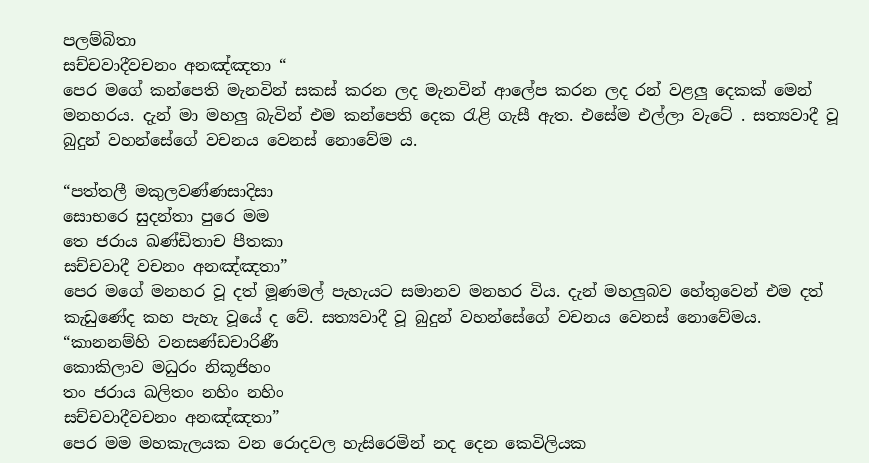පලම්බිතා
සච්චවාදීවචනං අනඤ්ඤතා “
පෙර මගේ කන්පෙති මැනවින් සකස් කරන ලද මැනවින් ආලේප කරන ලද රන් වළලු දෙකක් මෙන් මනහරය. දැන් මා මහලු බැවින් එම කන්පෙති දෙක රැළි ගැසී ඇත. එසේම එල්ලා වැටේ . සත්‍යවාදී වූ බුදුන් වහන්සේගේ වචනය වෙනස් නොවේම ය.

“පත්තලී මකුලවණ්ණසාදිසා
සොභරෙ සුදන්තා පුරෙ මම
තෙ ජරාය ඛණ්ඩිතාච පීතකා
සච්චවාදී වචනං අනඤ්ඤතා”
පෙර මගේ මනහර වූ දත් මූණමල් පැහැයට සමානව මනහර විය. දැන් මහලුබව හේතුවෙන් එම දත් කැඩුණේද කහ පැහැ වූයේ ද වේ. සත්‍යවාදී වූ බුදුන් වහන්සේගේ වචනය වෙනස් නොවේමය.
“කානනම්හි වනසණ්ඩචාරිණී
කොකිලාව මධුරං නිකූජිහං
තං ජරාය ඛලිතං නහිං නහිං
සච්චවාදීවචනං අනඤ්ඤතා”
පෙර මම මහකැලයක වන රොදවල හැසිරෙමින් නද දෙන කෙවිලියක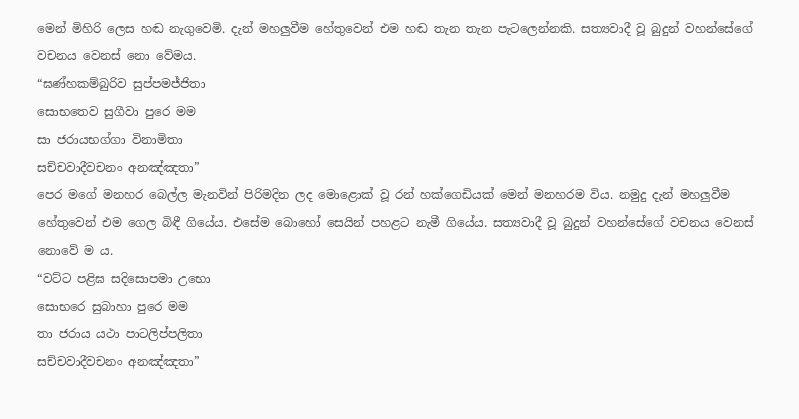මෙන් මිහිරි ලෙස හඬ නැගුවෙමි. දැන් මහලුවීම හේතුවෙන් එම හඬ තැන තැන පැටලෙන්නකි. සත්‍යවාදී වූ බුදුන් වහන්සේගේ වචනය වෙනස් නො වේමය.
“ඝණ්හකම්බුරිව සුප්පමජ්ජිතා
සොභතෙව සුගීවා පුරෙ මම
සා ජරායභග්ගා විනාමිතා
සච්චවාදීවචනං අනඤ්ඤතා”
පෙර මගේ මනහර බෙල්ල මැනවින් පිරිමදින ලද මොළොක් වූ රන් හක්ගෙඩියක් මෙන් මනහරම විය. නමුදු දැන් මහලුවීම හේතුවෙන් එම ගෙල බිඳී ගියේය. එසේම බොහෝ සෙයින් පහළට නැමී ගියේය. සත්‍යවාදී වූ බුදුන් වහන්සේගේ වචනය වෙනස් නොවේ ම ය.
“වට්ට පළිඝ සදිසොපමා උභො
සොභරෙ සුබාහා පුරෙ මම
තා ජරාය යථා පාටලිප්පලිතා
සච්චවාදීවචනං අනඤ්ඤතා”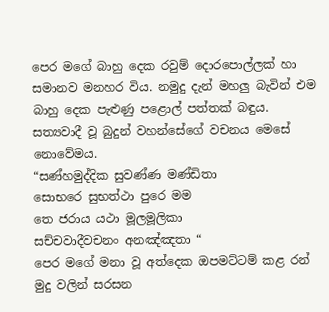පෙර මගේ බාහු දෙක රවුම් දොරපොල්ලක් හා සමානව මනහර විය. නමුදු දැන් මහලු බැවින් එම බාහු දෙක පැළුණු පළොල් පත්තක් බඳුය. සත්‍යවාදී වූ බුදුන් වහන්සේගේ වචනය මෙසේ නොවේමය.
“සණ්හමුද්දික සුවණ්ණ මණ්ඩිතා
සොභරෙ සුභත්ථා පුරෙ මම
තෙ ජරාය යථා මූලමූලිකා
සච්චවාදීවචනං අනඤ්ඤතා “
පෙර මගේ මනා වූ අත්දෙක ඔපමට්ටම් කළ රන් මුදු වලින් සරසන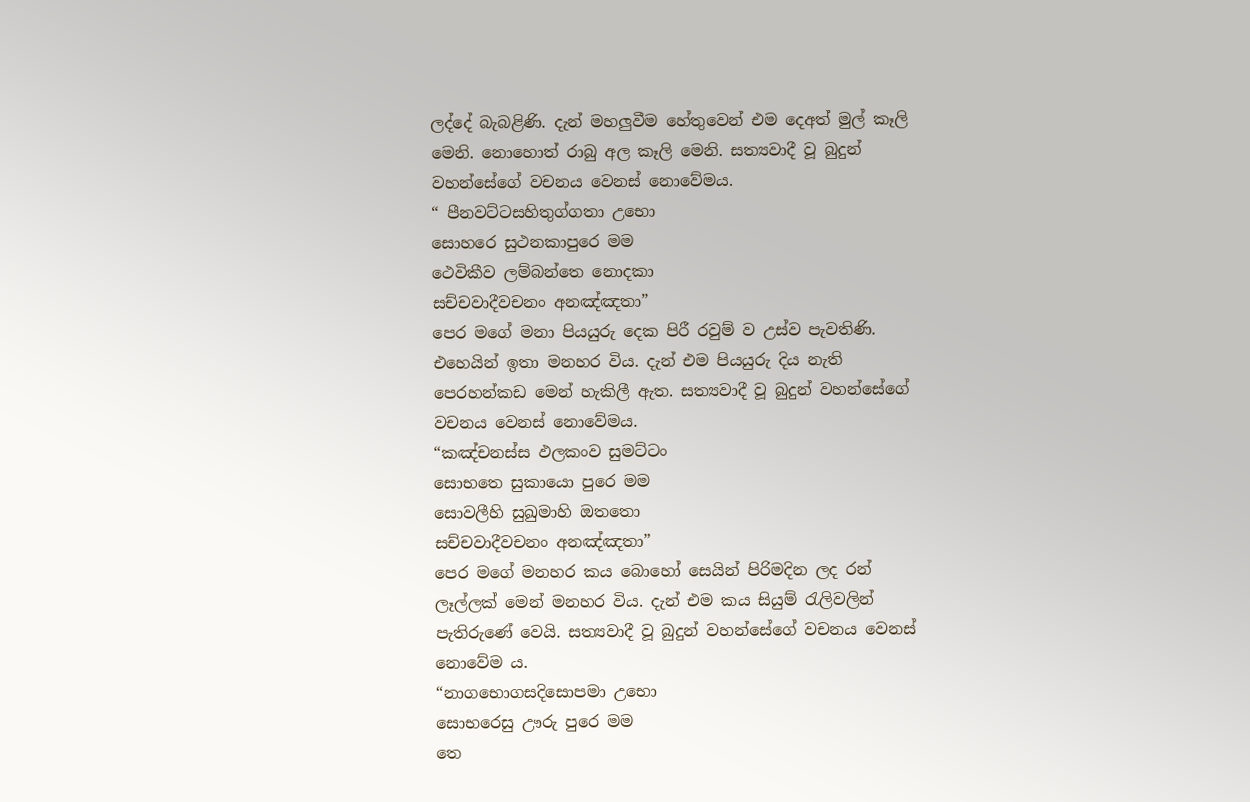ලද්දේ බැබළිණි. දැන් මහලුවීම හේතුවෙන් එම දෙඅත් මුල් කෑලි මෙනි. නොහොත් රාබු අල කෑලි මෙනි. සත්‍යවාදී වූ බුදුන් වහන්සේගේ වචනය වෙනස් නොවේමය.
“ පීනවට්ටසහිතුග්ගතා උභො
සොහරෙ සුථනකාපුරෙ මම
ථෙවිකීව ලම්බන්තෙ නොදකා
සච්චවාදීවචනං අනඤ්ඤතා”
පෙර මගේ මනා පියයුරු දෙක පිරී රවුම් ව උස්ව පැවතිණි. එහෙයින් ඉතා මනහර විය. දැන් එම පියයුරු දිය නැති පෙරහන්කඩ මෙන් හැකිලී ඇත. සත්‍යවාදී වූ බුදුන් වහන්සේගේ වචනය වෙනස් නොවේමය.
“කඤ්චනස්ස ඵලකංව සුමට්ටං
සොභතෙ සුකායො පුරෙ මම
සොවලීහි සුඛුමාහි ඔතතො
සච්චවාදීවචනං අනඤ්ඤතා”
පෙර මගේ මනහර කය බොහෝ සෙයින් පිරිමදින ලද රන් ලෑල්ලක් මෙන් මනහර විය. දැන් එම කය සියුම් රැලිවලින් පැතිරුණේ වෙයි. සත්‍යවාදී වූ බුදුන් වහන්සේගේ වචනය වෙනස් නොවේම ය.
“නාගභොගසදිසොපමා උභො
සොභරෙසු ඌරු පුරෙ මම
තෙ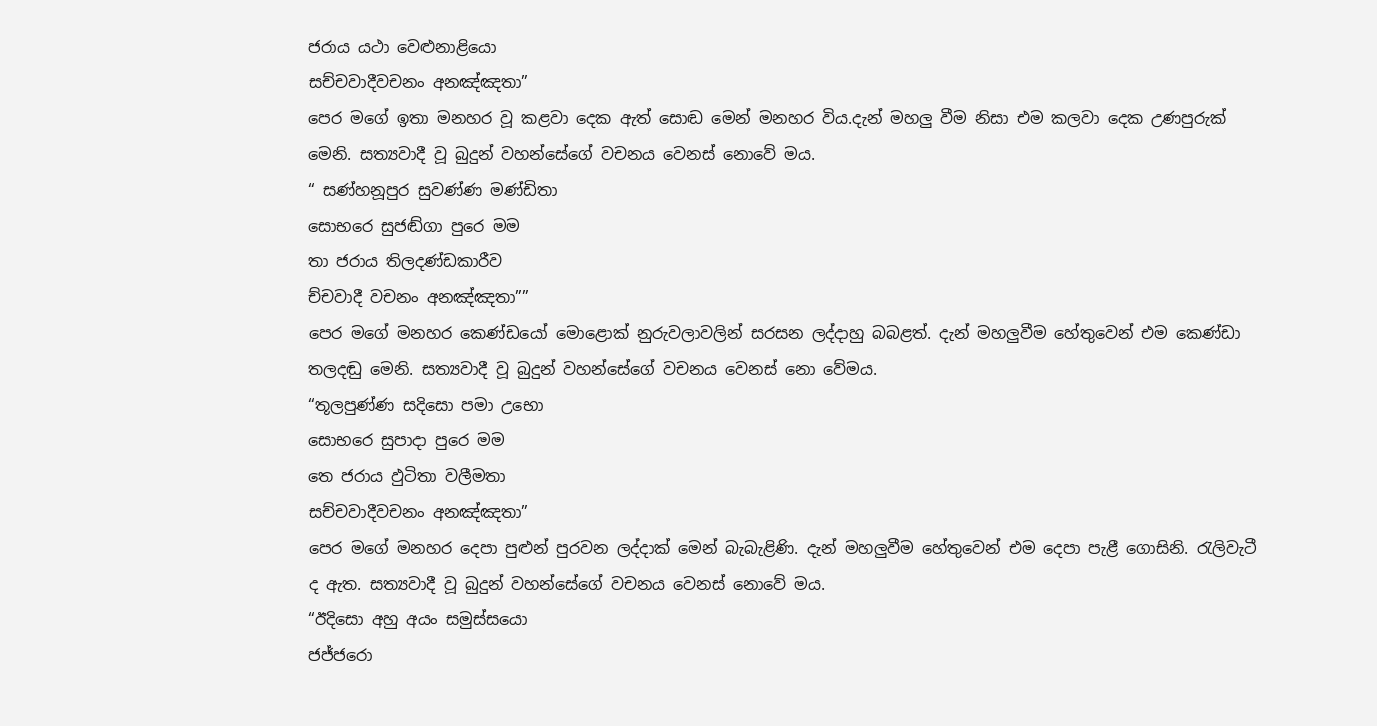ජරාය යථා වෙළුනාළියො
සච්චවාදීවචනං අනඤ්ඤතා”
පෙර මගේ ඉතා මනහර වූ කළවා දෙක ඇත් සොඬ මෙන් මනහර විය.දැන් මහලු වීම නිසා එම කලවා දෙක උණපුරුක් මෙනි. සත්‍යවාදී වූ බුදුන් වහන්සේගේ වචනය වෙනස් නොවේ මය.
“ සණ්හනූපුර සුවණ්ණ මණ්ඩිතා
සොභරෙ සුජඬ්ගා පුරෙ මම
තා ජරාය තිලදණ්ඩකාරීව
ච්චවාදී වචනං අනඤ්ඤතා””
පෙර මගේ මනහර කෙණ්ඩයෝ මොළොක් නුරුවලාවලින් සරසන ලද්දාහු බබළත්. දැන් මහලුවීම හේතුවෙන් එම කෙණ්ඩා තලදඬු මෙනි. සත්‍යවාදී වූ බුදුන් වහන්සේගේ වචනය වෙනස් නො වේමය.
“තූලපුණ්ණ සදිසො පමා උභො
සොභරෙ සුපාදා පුරෙ මම
තෙ ජරාය ඵුටිතා වලීමතා
සච්චවාදීවචනං අනඤ්ඤතා”
පෙර මගේ මනහර දෙපා පුළුන් පුරවන ලද්දාක් මෙන් බැබැළිණි. දැන් මහලුවීම හේතුවෙන් එම දෙපා පැළී ගොසිනි. රැලිවැටී ද ඇත. සත්‍යවාදී වූ බුදුන් වහන්සේගේ වචනය වෙනස් නොවේ මය.
“ඊදිසො අහු අයං සමුස්සයො
ජජ්ජරො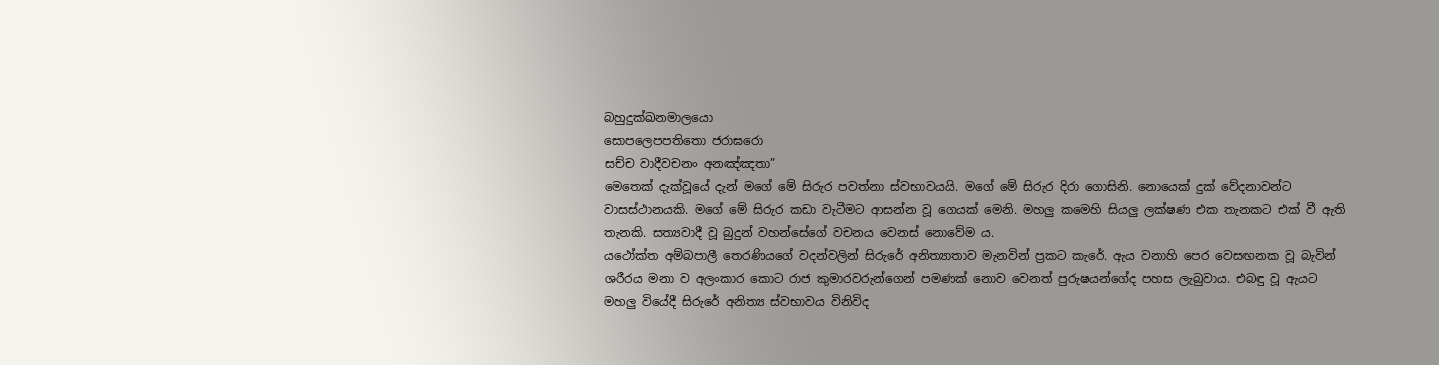බහුදුක්ඛනමාලයො
සොපලෙපපතිතො ජරාඝරො
සච්ච වාදීවචනං අනඤ්ඤතා”
මෙතෙක් දැක්වූයේ දැන් මගේ මේ සිරුර පවත්නා ස්වභාවයයි. මගේ මේ සිරුර දිරා ගොසිනි. නොයෙක් දුක් වේදනාවන්ට වාසස්ථානයකි. මගේ මේ සිරුර කඩා වැටීමට ආසන්න වූ ගෙයක් මෙනි. මහලු කමෙහි සියලු ලක්ෂණ එක තැනකට එක් වී ඇති තැනකි. සත්‍යවාදී වූ බුදුන් වහන්සේගේ වචනය වෙනස් නොවේම ය.
යථෝක්ත අම්බපාලී තෙරණියගේ වදන්වලින් සිරුරේ අනිත්‍යාතාව මැනවින් ප්‍රකට කැරේ. ඇය වනාහි පෙර වෙසඟනක වූ බැවින් ශරීරය මනා ව අලංකාර කොට රාජ කුමාරවරුන්ගෙන් පමණක් නොව වෙනත් පුරුෂයන්ගේද පහස ලැබුවාය. එබඳු වූ ඇයට මහලු වියේදී සිරුරේ අනිත්‍ය ස්වභාවය විනිවිද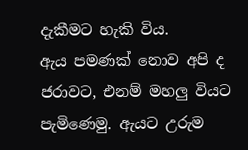දැකීමට හැකි විය.
ඇය පමණක් නොව අපි ද ජරාවට, එනම් මහලු වියට පැමිණෙමු. ඇයට උරුම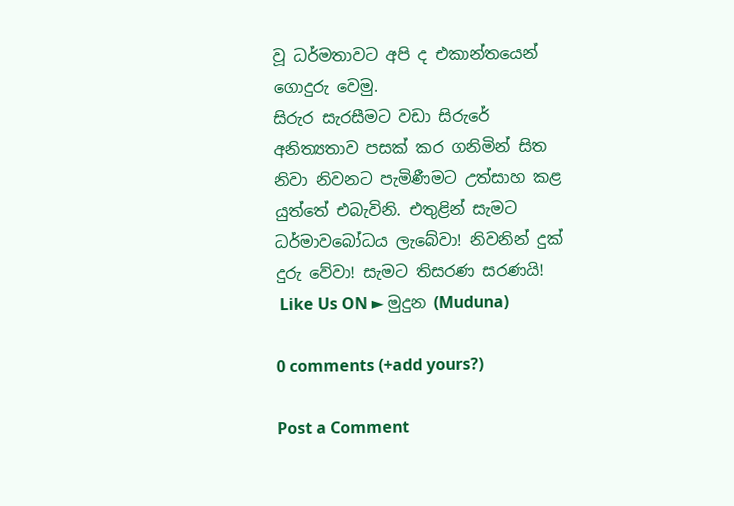වූ ධර්මතාවට අපි ද එකාන්තයෙන් ගොදුරු වෙමු.
සිරුර සැරසීමට වඩා සිරුරේ අනිත්‍යතාව පසක් කර ගනිමින් සිත නිවා නිවනට පැමිණීමට උත්සාහ කළ යුත්තේ එබැවිනි. එතුළින් සැමට ධර්මාවබෝධය ලැබේවා! නිවනින් දුක් දුරු වේවා! සැමට තිසරණ සරණයි!
 Like Us ON ► මුදුන (Muduna)

0 comments (+add yours?)

Post a Comment